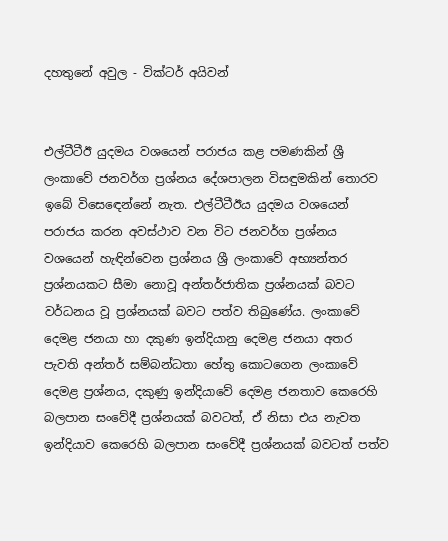දහතුනේ අවුල - වික්ටර් අයිවන්


එල්ටීටීඊ යුදමය වශයෙන් පරාජය කළ පමණකින් ශ්‍රී ලංකාවේ ජනවර්ග ප්‍රශ්නය දේශපාලන විසඳුමකින් තොරව  ඉබේ විසෙඳෙන්නේ නැත. එල්ටීටීඊය යුදමය වශයෙන් පරාජය කරන අවස්ථාව වන විට ජනවර්ග ප්‍රශ්නය වශයෙන් හැඳින්වෙන ප්‍රශ්නය ශ්‍රී ලංකාවේ අභ්‍යන්තර ප්‍රශ්නයකට සීමා නොවූ අන්තර්ජාතික ප්‍රශ්නයක් බවට වර්ධනය වූ ප්‍රශ්නයක් බවට පත්ව තිබුණේය. ලංකාවේ දෙමළ ජනයා හා දකුණ ඉන්දියානු දෙමළ ජනයා අතර පැවති අන්තර් සම්බන්ධතා හේතු කොටගෙන ලංකාවේ දෙමළ ප්‍රශ්නය, දකුණු ඉන්දියාවේ දෙමළ ජනතාව කෙරෙහි බලපාන සංවේදී ප්‍රශ්නයක් බවටත්, ඒ නිසා එය නැවත ඉන්දියාව කෙරෙහි බලපාන සංවේදී ප්‍රශ්නයක් බවටත් පත්ව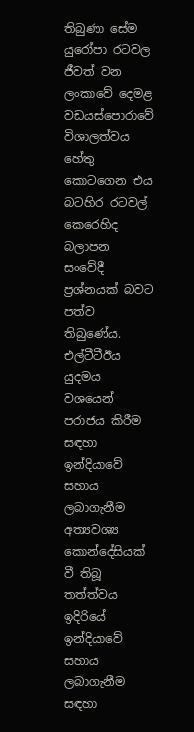තිබුණා සේම යුරෝපා රටවල ජීවත් වන ලංකාවේ දෙමළ වඩයස්පොරාවේ විශාලත්වය හේතු කොටගෙන එය බටහිර රටවල් කෙරෙහිද බලාපන සංවේදී ප්‍රශ්නයක් බවට පත්ව තිබුණේය. එල්ටීටීඊය යුදමය වශයෙන් පරාජය කිරීම සඳහා ඉන්දියාවේ සහාය ලබාගැනීම අත්‍යවශ්‍ය කොන්දේසියක් වී තිබූ තත්ත්වය ඉදිරියේ ඉන්දියාවේ සහාය ලබාගැනීම සඳහා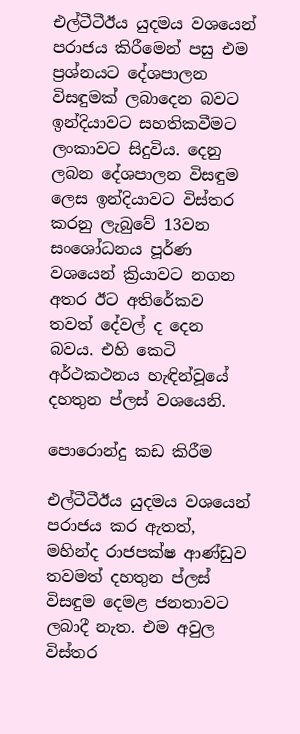එල්ටීටීඊය යුදමය වශයෙන් පරාජය කිරීමෙන් පසු එම ප්‍රශ්නයට දේශපාලන විසඳුමක් ලබාදෙන බවට ඉන්දියාවට සහතිකවීමට ලංකාවට සිදුවිය. දෙනු ලබන දේශපාලන විසඳුම ලෙස ඉන්දියාවට විස්තර කරනු ලැබුවේ 13වන සංශෝධනය පූර්ණ වශයෙන් ක්‍රියාවට නගන අතර ඊට අතිරේකව තවත් දේවල් ද දෙන බවය. එහි කෙටි අර්ථකථනය හැඳින්වූයේ දහතුන ප්ලස් වශයෙනි.

පොරොන්දු කඩ කිරීම

එල්ටීටීඊය යුදමය වශයෙන් පරාජය කර ඇතත්, මහින්ද රාජපක්ෂ ආණ්ඩුව තවමත් දහතුන ප්ලස් විසඳුම දෙමළ ජනතාවට ලබාදී නැත. එම අවුල විස්තර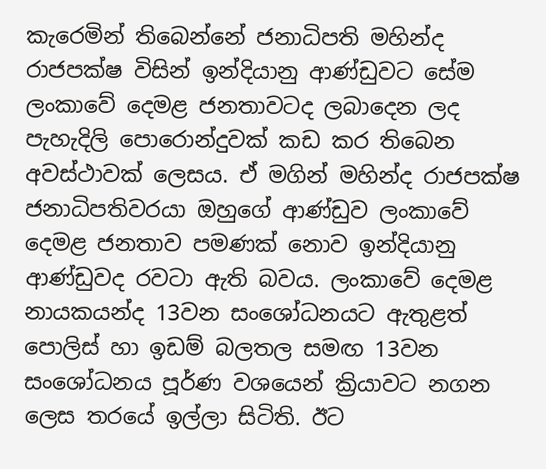කැරෙමින් තිබෙන්නේ ජනාධිපති මහින්ද රාජපක්ෂ විසින් ඉන්දියානු ආණ්ඩුවට සේම ලංකාවේ දෙමළ ජනතාවටද ලබාදෙන ලද පැහැදිලි පොරොන්දුවක් කඩ කර තිබෙන අවස්ථාවක් ලෙසය. ඒ මගින් මහින්ද රාජපක්ෂ ජනාධිපතිවරයා ඔහුගේ ආණ්ඩුව ලංකාවේ දෙමළ ජනතාව පමණක් නොව ඉන්දියානු ආණ්ඩුවද රවටා ඇති බවය. ලංකාවේ දෙමළ නායකයන්ද 13වන සංශෝධනයට ඇතුළත් පොලිස් හා ඉඩම් බලතල සමඟ 13වන සංශෝධනය පූර්ණ වශයෙන් ක්‍රියාවට නගන ලෙස තරයේ ඉල්ලා සිටිති. ඊට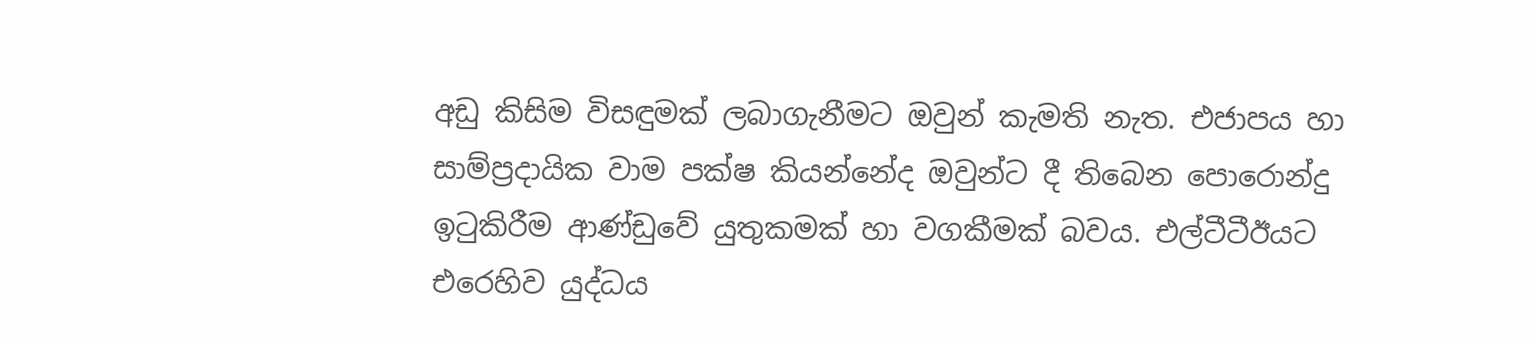අඩු කිසිම විසඳුමක් ලබාගැනීමට ඔවුන් කැමති නැත. එජාපය හා සාම්ප්‍රදායික වාම පක්ෂ කියන්නේද ඔවුන්ට දී තිබෙන පොරොන්දු ඉටුකිරීම ආණ්ඩුවේ යුතුකමක් හා වගකීමක් බවය. එල්ටීටීඊයට එරෙහිව යුද්ධය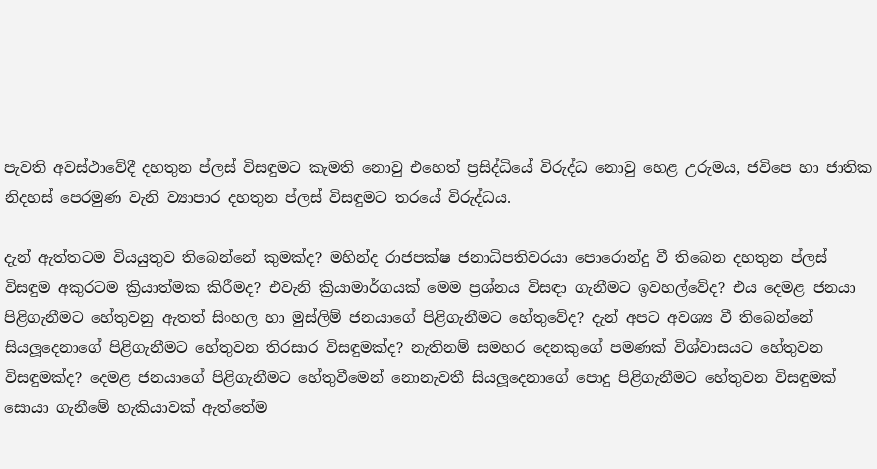පැවති අවස්ථාවේදී දහතුන ප්ලස් විසඳුමට කැමති නොවු එහෙත් ප්‍රසිද්ධියේ විරුද්ධ නොවු හෙළ උරුමය, ජවිපෙ හා ජාතික නිදහස් පෙරමුණ වැනි ව්‍යාපාර දහතුන ප්ලස් විසඳුමට තරයේ විරුද්ධය.

දැන් ඇත්තටම වියයුතුව තිබෙන්නේ කුමක්ද? මහින්ද රාජපක්ෂ ජනාධිපතිවරයා පොරොන්දු වී තිබෙන දහතුන ප්ලස් විසඳුම අකුරටම ක්‍රියාත්මක කිරීමද? එවැනි ක්‍රියාමාර්ගයක් මෙම ප්‍රශ්නය විසඳා ගැනීමට ඉවහල්වේද? එය දෙමළ ජනයා පිළිගැනීමට හේතුවනු ඇතත් සිංහල හා මුස්ලිම් ජනයාගේ පිළිගැනීමට හේතුවේද? දැන් අපට අවශ්‍ය වී තිබෙන්නේ සියලූදෙනාගේ පිළිගැනීමට හේතුවන තිරසාර විසඳුමක්ද? නැතිනම් සමහර දෙනකුගේ පමණක් විශ්වාසයට හේතුවන විසඳුමක්ද? දෙමළ ජනයාගේ පිළිගැනීමට හේතුවීමෙන් නොනැවතී සියලූදෙනාගේ පොදු පිළිගැනීමට හේතුවන විසඳුමක් සොයා ගැනීමේ හැකියාවක් ඇත්තේම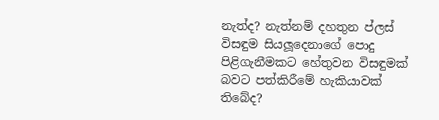නැත්ද? නැත්නම් දහතුන ප්ලස් විසඳුම සියලූදෙනාගේ පොදු පිළිගැනීමකට හේතුවන විසඳුමක් බවට පත්කිරීමේ හැකියාවක් තිබේද?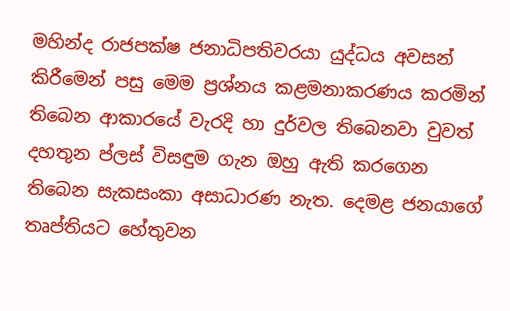මහින්ද රාජපක්ෂ ජනාධිපතිවරයා යුද්ධය අවසන් කිරීමෙන් පසු මෙම ප්‍රශ්නය කළමනාකරණය කරමින් තිබෙන ආකාරයේ වැරදි හා දුර්වල තිබෙනවා වුවත් දහතුන ප්ලස් විසඳුම ගැන ඔහු ඇති කරගෙන තිබෙන සැකසංකා අසාධාරණ නැත. දෙමළ ජනයාගේ තෘප්තියට හේතුවන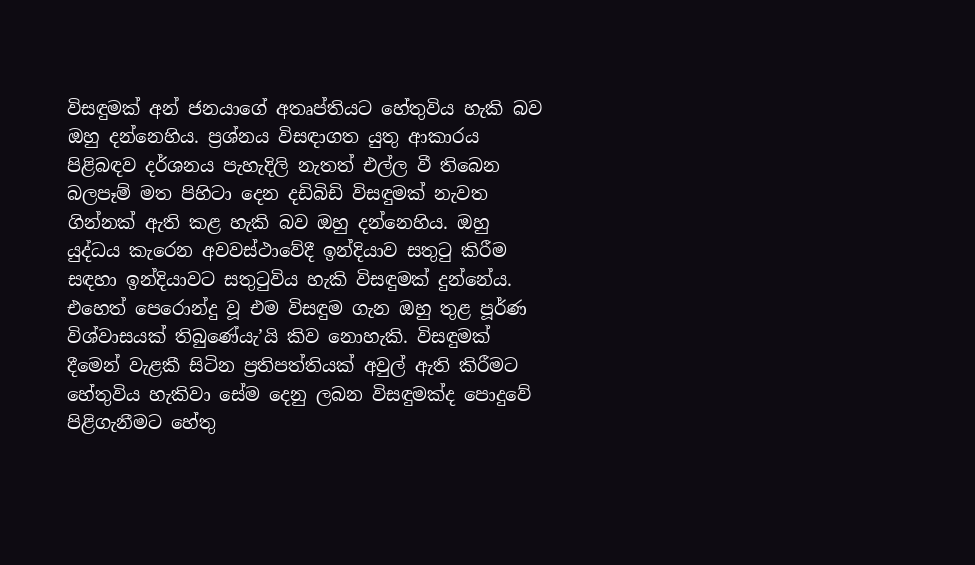විසඳුමක් අන් ජනයාගේ අතෘප්තියට හේතුවිය හැකි බව ඔහු දන්නෙහිය. ප්‍රශ්නය විසඳාගත යුතු ආකාරය පිළිබඳව දර්ශනය පැහැදිලි නැතත් එල්ල වී තිබෙන බලපෑම් මත පිහිටා දෙන දඩිබිඩි විසඳුමක් නැවත ගින්නක් ඇති කළ හැකි බව ඔහු දන්නෙහිය. ඔහු යුද්ධය කැරෙන අවවස්ථාවේදී ඉන්දියාව සතුටු කිරීම සඳහා ඉන්දියාවට සතුටුවිය හැකි විසඳුමක් දුන්නේය. එහෙත් පෙරොන්දු වූ එම විසඳුම ගැන ඔහු තුළ පූර්ණ විශ්වාසයක් තිබුණේයැ’යි කිව නොහැකි. විසඳුමක් දීමෙන් වැළකී සිටින ප්‍රතිපත්තියක් අවුල් ඇති කිරීමට හේතුවිය හැකිවා සේම දෙනු ලබන විසඳුමක්ද පොදුවේ පිළිගැනීමට හේතු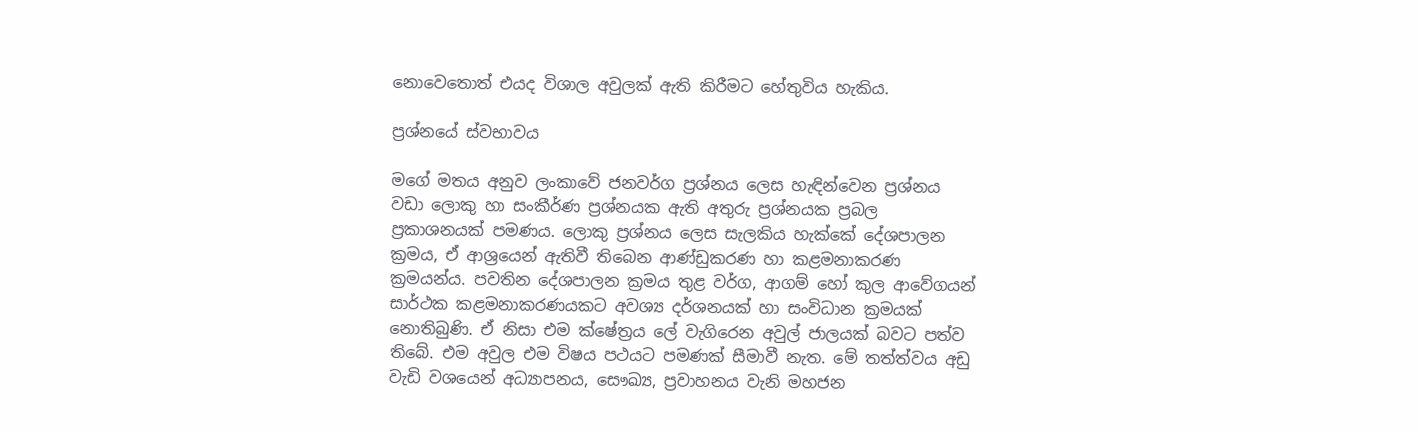නොවෙතොත් එයද විශාල අවුලක් ඇති කිරීමට හේතුවිය හැකිය.

ප්‍රශ්නයේ ස්වභාවය

මගේ මතය අනුව ලංකාවේ ජනවර්ග ප්‍රශ්නය ලෙස හැඳින්වෙන ප්‍රශ්නය වඩා ලොකු හා සංකීර්ණ ප්‍රශ්නයක ඇති අතුරු ප්‍රශ්නයක ප්‍රබල ප්‍රකාශනයක් පමණය. ලොකු ප්‍රශ්නය ලෙස සැලකිය හැක්කේ දේශපාලන ක්‍රමය, ඒ ආශ්‍රයෙන් ඇතිවී තිබෙන ආණ්ඩුකරණ හා කළමනාකරණ ක්‍රමයන්ය. පවතින දේශපාලන ක්‍රමය තුළ වර්ග, ආගම් හෝ කුල ආවේගයන් සාර්ථක කළමනාකරණයකට අවශ්‍ය දර්ශනයක් හා සංවිධාන ක්‍රමයක් නොතිබුණි. ඒ නිසා එම ක්ෂේත්‍රය ලේ වැගිරෙන අවුල් ජාලයක් බවට පත්ව තිබේ. එම අවුල එම විෂය පථයට පමණක් සීමාවී නැත. මේ තත්ත්වය අඩු වැඩි වශයෙන් අධ්‍යාපනය, සෞඛ්‍ය, ප්‍රවාහනය වැනි මහජන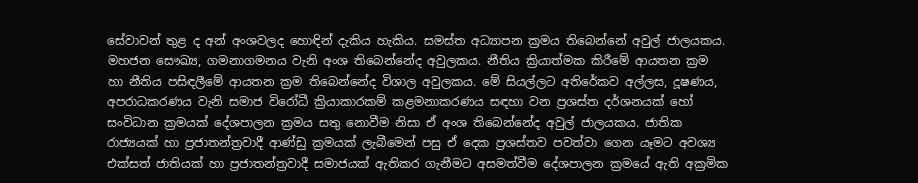සේවාවන් තුළ ද අන් අංශවලද හොඳින් දැකිය හැකිය. සමස්ත අධ්‍යාපන ක්‍රමය තිබෙන්නේ අවුල් ජාලයකය. මහජන සෞඛ්‍ය, ගමනාගමනය වැනි අංශ තිබෙන්නේද අවුලකය. නීතිය ක්‍රියාත්මක කිරීමේ ආයතන ක්‍රම හා නීතිය පසිඳලීමේ ආයතන ක්‍රම තිබෙන්නේද විශාල අවුලකය. මේ සියල්ලට අතිරේකව අල්ලස, දූෂණය, අපරාධකරණය වැනි සමාජ විරෝධී ක්‍රියාකාරකම් කළමනාකරණය සඳහා වන ප්‍රශස්ත දර්ශනයක් හෝ සංවිධාන ක්‍රමයක් දේශපාලන ක්‍රමය සතු නොවීම නිසා ඒ අංශ තිබෙන්නේද අවුල් ජාලයකය. ජාතික රාජ්‍යයක් හා ප්‍රජාතන්ත්‍රවාදී ආණ්ඩු ක්‍රමයක් ලැබීමෙන් පසු ඒ දෙක ප්‍රශස්තව පවත්වා ගෙන යෑමට අවශ්‍ය එක්සත් ජාතියක් හා ප්‍රජාතන්ත්‍රවාදී සමාජයක් ඇතිකර ගැනීමට අසමත්වීම දේශපාලන ක්‍රමයේ ඇති අක්‍රමික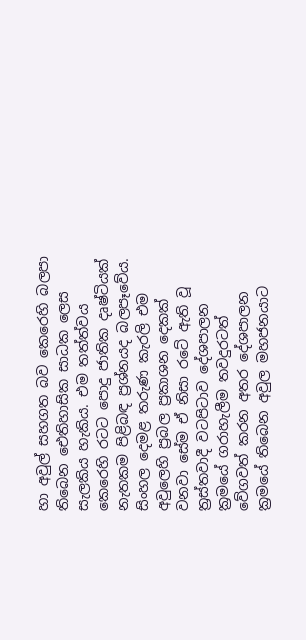හා අවුල් සහගත බව කෙරෙහි බලපා තිබෙන ඓතිහාසික සාධක ලෙස සැලකිය හැකිය. එම තත්ත්වය කෙරෙහි රටට පොදු ජාතික දෘෂ්ටියක් නැතකම පිළිබඳ ප්‍රශ්නයද බලපෑවේය. සිංහල දෙමළ තරුණ කැරලි එම අවුලෙහි ප්‍රබල ප්‍රකාශන දෙකක් වනවා සේම ඒ නිසා රටේ ඇති වූ ත්‍රස්තවාදී වටපිටාව දේශපාලන ක්‍රමයේ ගරාහැලීම තවදුරටත් වේගවත් කරන අතර දේශපාලන ක්‍රමයේ තිබෙන අවුල මහජනයාට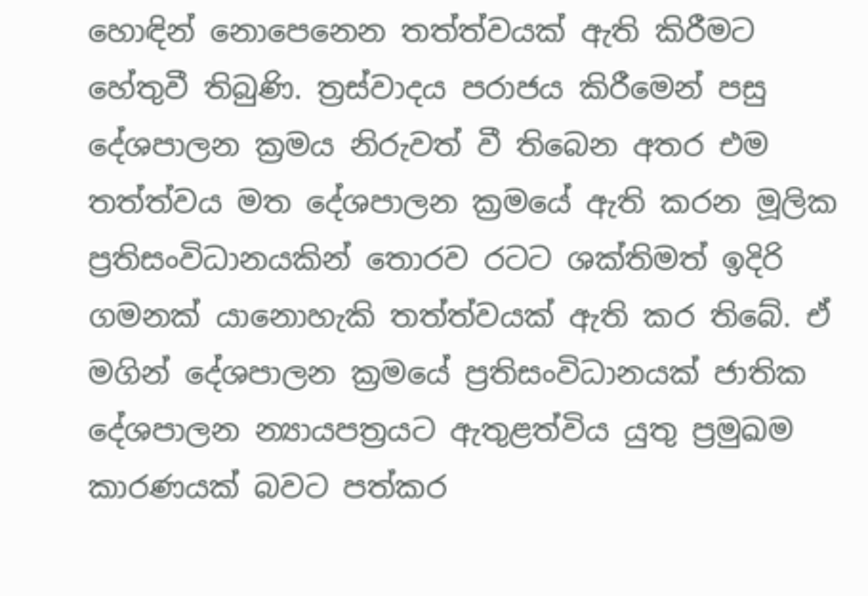හොඳින් නොපෙනෙන තත්ත්වයක් ඇති කිරීමට හේතුවී තිබුණි. ත්‍රස්වාදය පරාජය කිරීමෙන් පසු දේශපාලන ක්‍රමය නිරුවත් වී තිබෙන අතර එම තත්ත්වය මත දේශපාලන ක්‍රමයේ ඇති කරන මූලික ප්‍රතිසංවිධානයකින් තොරව රටට ශක්තිමත් ඉදිරි ගමනක් යානොහැකි තත්ත්වයක් ඇති කර තිබේ. ඒ මගින් දේශපාලන ක්‍රමයේ ප්‍රතිසංවිධානයක් ජාතික දේශපාලන න්‍යායපත්‍රයට ඇතුළත්විය යුතු ප්‍රමුඛම කාරණයක් බවට පත්කර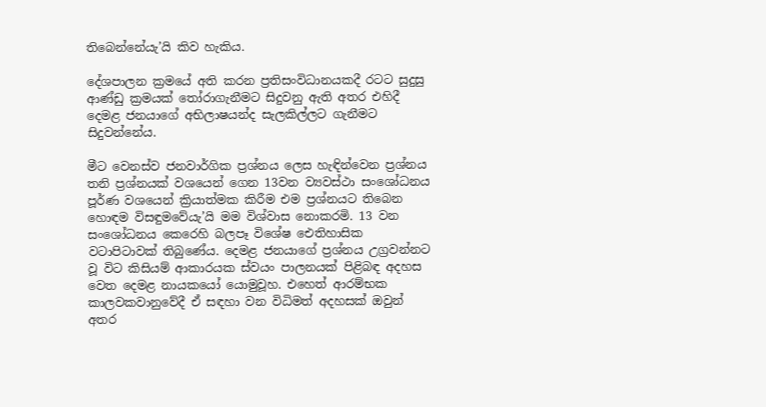තිබෙන්නේයැ’යි කිව හැකිය.

දේශපාලන ක්‍රමයේ අති කරන ප්‍රතිසංවිධානයකදී රටට සුදුසු ආණ්ඩු ක්‍රමයක් තෝරාගැනීමට සිදුවනු ඇති අතර එහිදී දෙමළ ජනයාගේ අභිලාෂයන්ද සැලකිල්ලට ගැනීමට සිදුවන්නේය.

මීට වෙනස්ව ජනවාර්ගික ප්‍රශ්නය ලෙස හැඳින්වෙන ප්‍රශ්නය තනි ප්‍රශ්නයක් වශයෙන් ගෙන 13වන ව්‍යවස්ථා සංශෝධනය පූර්ණ වශයෙන් ක්‍රියාත්මක කිරීම එම ප්‍රශ්නයට තිබෙන හොඳම විසඳුමවේයැ’යි මම විශ්වාස නොකරමි. 13 වන සංශෝධනය කෙරෙහි බලපෑ විශේෂ ඓතිහාසික වටාපිටාවක් තිබුණේය. දෙමළ ජනයාගේ ප්‍රශ්නය උග්‍රවන්නට වූ විට කිසියම් ආකාරයක ස්වයං පාලනයක් පිළිබඳ අදහස වෙත දෙමළ නායකයෝ යොමුවූහ. එහෙත් ආරම්භක කාලවකවානුවේදී ඒ සඳහා වන විධිමත් අදහසක් ඔවුන් අතර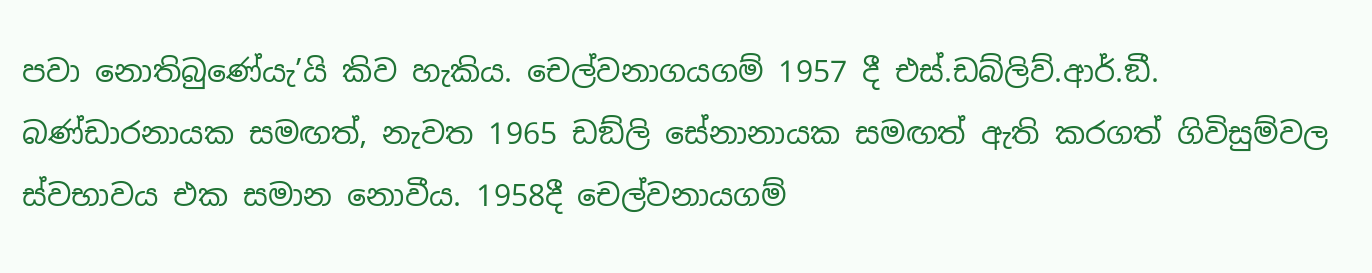පවා නොතිබුණේයැ’යි කිව හැකිය. චෙල්වනාගයගම් 1957 දී එස්.ඩබ්ලිව්.ආර්.ඞී. බණ්ඩාරනායක සමඟත්, නැවත 1965 ඩඞ්ලි සේනානායක සමඟත් ඇති කරගත් ගිවිසුම්වල ස්වභාවය එක සමාන නොවීය. 1958දී චෙල්වනායගම්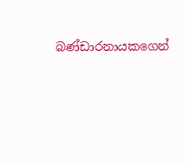බණ්ඩාරනායකගෙන්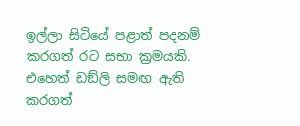ඉල්ලා සිටියේ පළාත් පදනම් කරගත් රට සභා ක්‍රමයකි. එහෙත් ඩඞ්ලි සමඟ ඇති කරගත්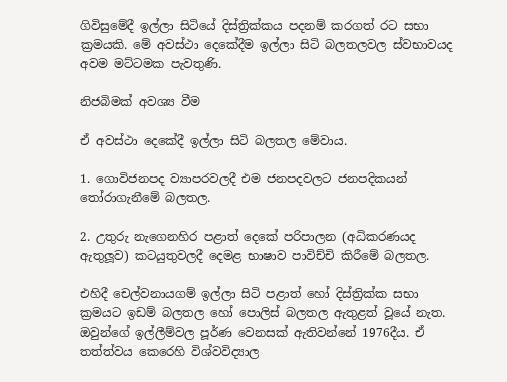ගිවිසුමේදී ඉල්ලා සිටියේ දිස්ත්‍රික්කය පදනම් කරගත් රට සභා ක්‍රමයකි. මේ අවස්ථා දෙකේදීම ඉල්ලා සිටි බලතලවල ස්වභාවයද අවම මට්ටමක පැවතුණි.

නිජබිමක් අවශ්‍ය වීම

ඒ අවස්ථා දෙකේදී ඉල්ලා සිටි බලතල මේවාය.

1. ගොවිජනපද ව්‍යාපරවලදී එම ජනපදවලට ජනපදිකයන් තෝරාගැනීමේ බලතල.

2. උතුරු නැගෙනහිර පළාත් දෙකේ පරිපාලන (අධිකරණයද ඇතුලූව) කටයුතුවලදී දෙමළ භාෂාව පාවිච්චි කිරීමේ බලතල.

එහිදී චෙල්වනායගම් ඉල්ලා සිටි පළාත් හෝ දිස්ත්‍රික්ක සභා ක්‍රමයට ඉඩම් බලතල හෝ පොලිස් බලතල ඇතුළත් වූයේ නැත. ඔවුන්ගේ ඉල්ලීම්වල පූර්ණ වෙනසක් ඇතිවන්නේ 1976දීය. ඒ තත්ත්වය කෙරෙහි විශ්වවිද්‍යාල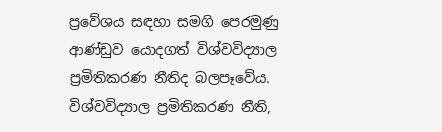ප්‍රවේශය සඳහා සමගි පෙරමුණු ආණ්ඩුව යොදගත් විශ්වවිද්‍යාල ප්‍රමිතිකරණ නීතිද බලපෑවේය. විශ්වවිද්‍යාල ප්‍රමිතිකරණ නීති,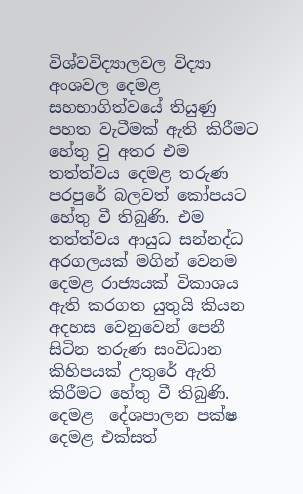විශ්වවිද්‍යාලවල විද්‍යා අංශවල දෙමළ සහභාගිත්වයේ තියුණු පහත වැටීමක් ඇති කිරීමට හේතු වු අතර එම තත්ත්වය දෙමළ තරුණ පරපුරේ බලවත් කෝපයට හේතු වී තිබුණි. එම තත්ත්වය ආයුධ සන්නද්ධ අරගලයක් මගින් වෙනම දෙමළ රාජ්‍යයක් විකාශය ඇති කරගත යුතුයි කියන අදහස වෙනුවෙන් පෙනී සිටින තරුණ සංවිධාන කිහිපයක් උතුරේ ඇති කිරීමට හේතු වී තිබුණි. දෙමළ  දේශපාලන පක්ෂ දෙමළ එක්සත්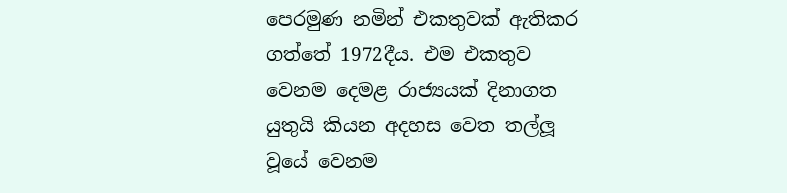පෙරමුණ නමින් එකතුවක් ඇතිකර ගත්තේ 1972දීය. එම එකතුව වෙනම දෙමළ රාජ්‍යයක් දිනාගත යුතුයි කියන අදහස වෙත තල්ලූ වූයේ වෙනම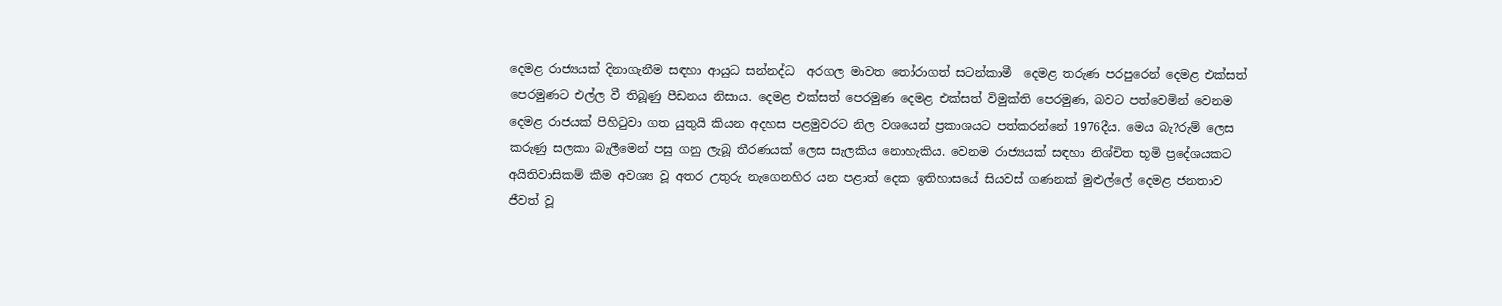දෙමළ රාජ්‍යයක් දිනාගැනීම සඳහා ආයුධ සන්නද්ධ  අරගල මාවත තෝරාගත් සටන්කාමී  දෙමළ තරුණ පරපුරෙන් දෙමළ එක්සත් පෙරමුණට එල්ල වී තිබූණු පීඩනය නිසාය. දෙමළ එක්සත් පෙරමුණ දෙමළ එක්සත් විමුක්ති පෙරමුණ, බවට පත්වෙමින් වෙනම දෙමළ රාජයක් පිහිටුවා ගත යුතුයි කියන අදහස පළමුවරට නිල වශයෙන් ප්‍රකාශයට පත්කරන්නේ 1976දීය. මෙය බැ?රුම් ලෙස කරුණු සලකා බැලීමෙන් පසු ගනු ලැබූ තීරණයක් ලෙස සැලකිය නොහැකිය. වෙනම රාජ්‍යයක් සඳහා නිශ්චිත භූමි ප්‍රදේශයකට අයිතිවාසිකම් කීම අවශ්‍ය වූ අතර උතුරු නැගෙනහිර යන පළාත් දෙක ඉතිහාසයේ සියවස් ගණනක් මුළුල්ලේ දෙමළ ජනතාව ජීවත් වූ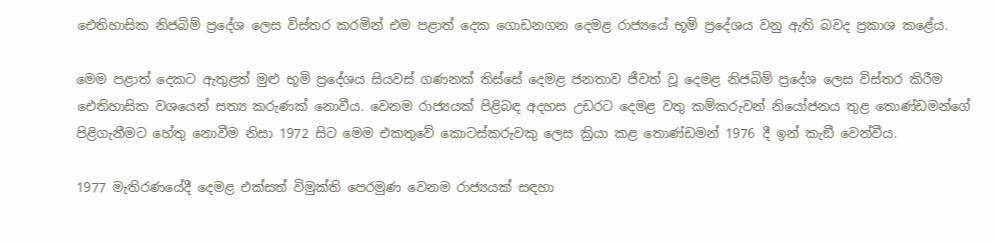ඓතිහාසික නිජබිම් ප්‍රදේශ ලෙස විස්තර කරමින් එම පළාත් දෙක ගොඩනගන දෙමළ රාජ්‍යයේ භූමි ප්‍රදේශය වනු ඇති බවද ප්‍රකාශ කළේය.

මෙම පළාත් දෙකට ඇතුළත් මුළු භූමි ප්‍රදේශය සියවස් ගණනක් තිස්සේ දෙමළ ජනතාව ජීවත් වූ දෙමළ නිජබිම් ප්‍රදේශ ලෙස විස්තර කිරීම ඓතිහාසික වශයෙන් සත්‍ය කරුණක් නොවීය. වෙනම රාජ්‍යයක් පිළිබඳ අදහස උඩරට දෙමළ වතු කම්කරුවන් නියෝජනය තුළ තොණ්ඩමන්ගේ පිළිගැනීමට හේතු නොවීම නිසා 1972 සිට මෙම එකතුවේ කොටස්කරුවකු ලෙස ක්‍රියා කළ තොණ්ඩමන් 1976 දී ඉන් කැඞී වෙන්වීය.

1977 මැතිරණයේදී දෙමළ එක්සත් විමුක්ති පෙරමුණ වෙනම රාජ්‍යයක් සඳහා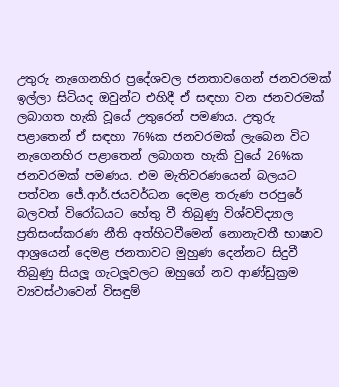උතුරු නැගෙනහිර ප්‍රදේශවල ජනතාවගෙන් ජනවරමක් ඉල්ලා සිටියද ඔවුන්ට එහිදී ඒ සඳහා වන ජනවරමක් ලබාගත හැකි වූයේ උතුරෙන් පමණය. උතුරු පළාතෙන් ඒ සඳහා 76%ක ජනවරමක් ලැබෙන විට නැගෙනහිර පළාතෙන් ලබාගත හැකි වුයේ 26%ක ජනවරමක් පමණය. එම මැතිවරණයෙන් බලයට පත්වන ජේ.ආර්.ජයවර්ධන දෙමළ තරුණ පරපුරේ බලවත් විරෝධයට හේතු වී තිබුණු විශ්වවිද්‍යාල ප්‍රතිසංස්කරණ නීති අත්හිටවීමෙන් නොනැවතී භාෂාව ආශ්‍රයෙන් දෙමළ ජනතාවට මුහුණ දෙන්නට සිදුවී තිබුණු සියලූ ගැටලූවලට ඔහුගේ නව ආණ්ඩුක්‍රම ව්‍යවස්ථාවෙන් විසඳුම්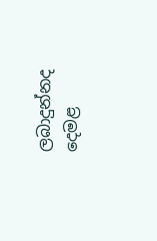ලබාදුන්නද දෙමළ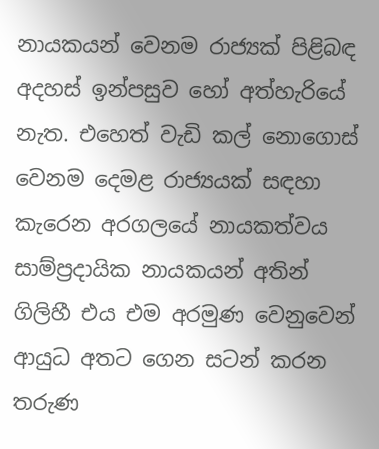නායකයන් වෙනම රාජ්‍යක් පිළිබඳ අදහස් ඉන්පසුව හෝ අත්හැරියේ නැත. එහෙත් වැඩි කල් නොගොස් වෙනම දෙමළ රාජ්‍යයක් සඳහා කැරෙන අරගලයේ නායකත්වය සාම්ප්‍රදායික නායකයන් අතින් ගිලිහී එය එම අරමුණ වෙනුවෙන් ආයුධ අතට ගෙන සටන් කරන තරුණ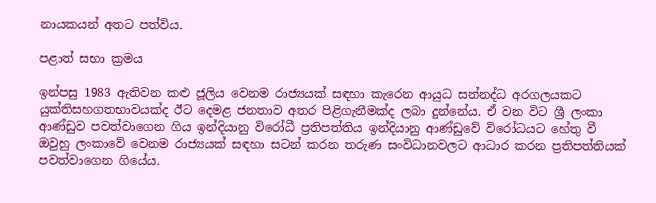නායකයන් අතට පත්විය.

පළාත් සභා ක්‍රමය

ඉන්පසු 1983 ඇතිවන කළු ජූලිය වෙනම රාජ්‍යයක් සඳහා කැරෙන ආයුධ සන්නද්ධ අරගලයකට යුක්තිසහගතභාවයක්ද ඊට දෙමළ ජනතාව අතර පිළිගැනීමක්ද ලබා දුන්නේය. ඒ වන විට ශ්‍රී ලංකා ආණ්ඩුව පවත්වාගෙන ගිය ඉන්දියානු විරෝධී ප්‍රතිපත්තිය ඉන්දියානු ආණ්ඩුවේ විරෝධයට හේතු වී ඔවුහු ලංකාවේ වෙනම රාජ්‍යයක් සඳහා සටන් කරන තරුණ සංවිධානවලට ආධාර කරන ප්‍රතිපත්තියක් පවත්වාගෙන ගියේය.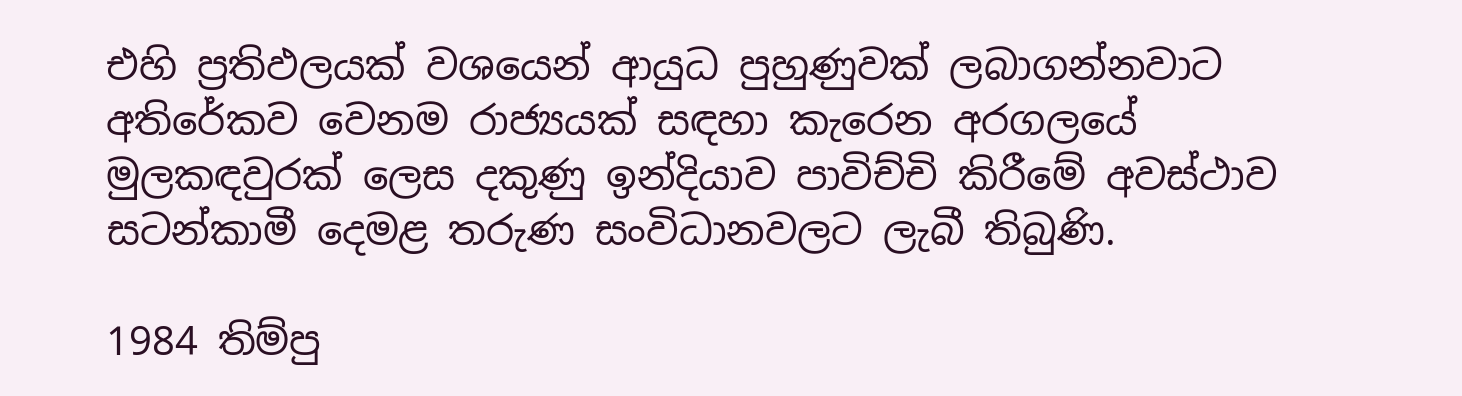එහි ප්‍රතිඵලයක් වශයෙන් ආයුධ පුහුණුවක් ලබාගන්නවාට අතිරේකව වෙනම රාජ්‍යයක් සඳහා කැරෙන අරගලයේ මුලකඳවුරක් ලෙස දකුණු ඉන්දියාව පාවිච්චි කිරීමේ අවස්ථාව සටන්කාමී දෙමළ තරුණ සංවිධානවලට ලැබී තිබුණි.

1984 තිම්පු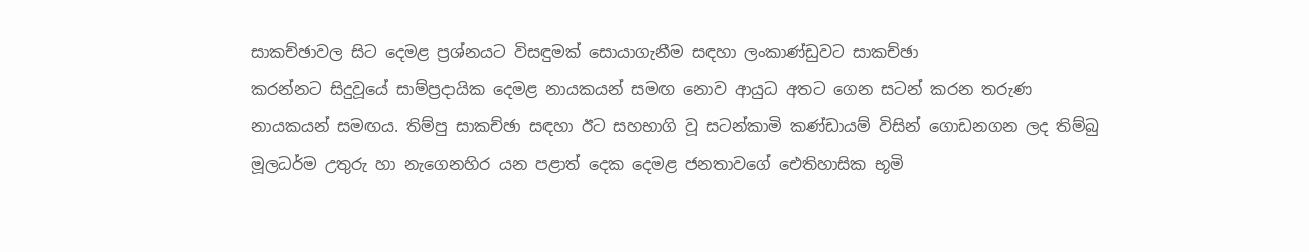සාකච්ඡාවල සිට දෙමළ ප්‍රශ්නයට විසඳුමක් සොයාගැනීම සඳහා ලංකාණ්ඩුවට සාකච්ඡා
කරන්නට සිදුවූයේ සාම්ප්‍රදායික දෙමළ නායකයන් සමඟ නොව ආයුධ අතට ගෙන සටන් කරන තරුණ නායකයන් සමඟය. තිම්පු සාකච්ඡා සඳහා ඊට සහභාගි වූ සටන්කාමි කණ්ඩායම් විසින් ගොඩනගන ලද තිම්බු මූලධර්ම උතුරු හා නැගෙනහිර යන පළාත් දෙක දෙමළ ජනතාවගේ ඓතිහාසික භූමි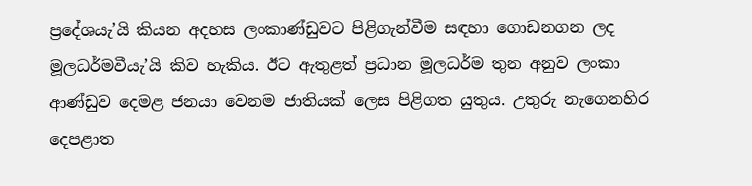ප්‍රදේශයැ’යි කියන අදහස ලංකාණ්ඩුවට පිළිගැන්වීම සඳහා ගොඩනගන ලද මූලධර්මවීයැ’යි කිව හැකිය. ඊට ඇතුළත් ප්‍රධාන මූලධර්ම තුන අනුව ලංකා ආණ්ඩුව දෙමළ ජනයා වෙනම ජාතියක් ලෙස පිළිගත යුතුය. උතුරු නැගෙනහිර දෙපළාත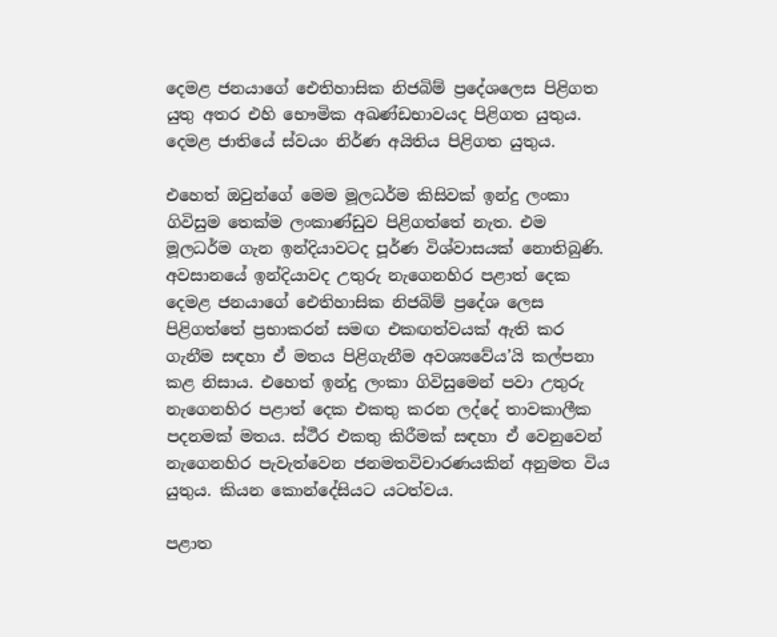දෙමළ ජනයාගේ ඓතිහාසික නිජබිම් ප්‍රදේශලෙස පිළිගත යුතු අතර එහි භෞමික අඛණ්ඩභාවයද පිළිගත යුතුය. දෙමළ ජාතියේ ස්වයං නිර්ණ අයිතිය පිළිගත යුතුය.

එහෙත් ඔවුන්ගේ මෙම මූලධර්ම කිසිවක් ඉන්දු ලංකා ගිවිසුම තෙක්ම ලංකාණ්ඩුව පිළිගත්තේ නැත. එම මූලධර්ම ගැන ඉන්දියාවටද පූර්ණ විශ්වාසයක් නොතිබුණි. අවසානයේ ඉන්දියාවද උතුරු නැගෙනහිර පළාත් දෙක දෙමළ ජනයාගේ ඓතිහාසික නිජබිම් ප්‍රදේශ ලෙස පිළිගත්තේ ප්‍රභාකරන් සමඟ එකඟත්වයක් ඇති කර ගැනීම සඳහා ඒ මතය පිළිගැනීම අවශ්‍යවේය’යි කල්පනා කළ නිසාය. එහෙත් ඉන්දු ලංකා ගිවිසුමෙන් පවා උතුරු නැගෙනහිර පළාත් දෙක එකතු කරන ලද්දේ තාවකාලීක පදනමක් මතය. ස්ථීර එකතු කිරීමක් සඳහා ඒ වෙනුවෙන් නැගෙනහිර පැවැත්වෙන ජනමතවිචාරණයකින් අනුමත විය යුතුය. කියන කොන්දේසියට යටත්වය.

පළාත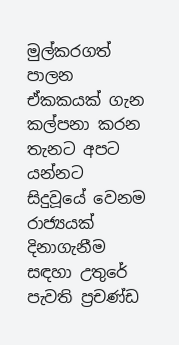මුල්කරගත් පාලන ඒකකයක් ගැන කල්පනා කරන තැනට අපට යන්නට සිදුවූයේ වෙනම රාජ්‍යයක් දිනාගැනීම සඳහා උතුරේ පැවති ප්‍රචණ්ඩ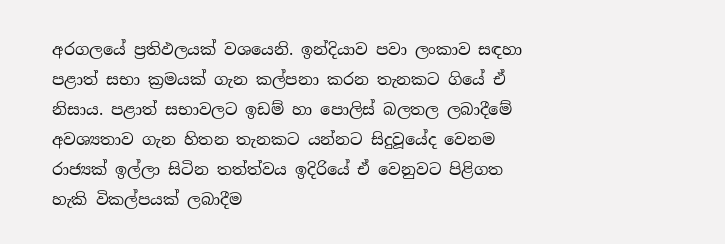අරගලයේ ප්‍රතිඵලයක් වශයෙනි. ඉන්දියාව පවා ලංකාව සඳහා පළාත් සභා ක්‍රමයක් ගැන කල්පනා කරන තැනකට ගියේ ඒ නිසාය. පළාත් සභාවලට ඉඩම් හා පොලිස් බලතල ලබාදීමේ අවශ්‍යතාව ගැන හිතන තැනකට යන්නට සිදුවූයේද වෙනම රාජ්‍යක් ඉල්ලා සිටින තත්ත්වය ඉදිරියේ ඒ වෙනුවට පිළිගත හැකි විකල්පයක් ලබාදීම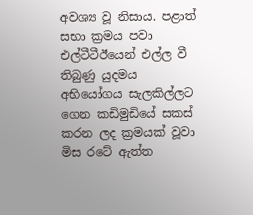අවශ්‍ය වූ නිසාය. පළාත් සභා ක්‍රමය පවා එල්ටීටීඊයෙන් එල්ල වී තිබුණු යුදමය අභියෝගය සැලකිල්ලට ගෙන කඩිමුඩියේ සකස් කරන ලද ක්‍රමයක් වූවා මිස රටේ ඇත්ත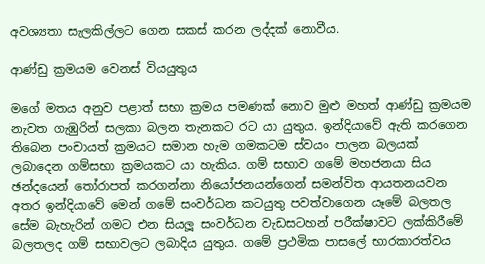අවශ්‍යතා සැලකිල්ලට ගෙන සකස් කරන ලද්දක් නොවීය.

ආණ්ඩු ක්‍රමයම වෙනස් වියයුතුය

මගේ මතය අනුව පළාත් සභා ක්‍රමය පමණක් නොව මුළු මහත් ආණ්ඩු ක්‍රමයම නැවත ගැඹුරින් සලකා බලන තැනකට රට යා යුතුය. ඉන්දියාවේ ඇති කරගෙන තිබෙන පංචායත් ක්‍රමයට සමාන හැම ගමකටම ස්වයං පාලන බලයක්  ලබාදෙන ගම්සභා ක්‍රමයකට යා හැකිය. ගම් සභාව ගමේ මහජනයා සිය ඡන්දයෙන් තෝරාපත් කරගන්නා නියෝජනයන්ගෙන් සමන්විත ආයතනයවන අතර ඉන්දියාවේ මෙන් ගමේ සංවර්ධන කටයුතු පවත්වාගෙන යෑමේ බලතල සේම බැහැරින් ගමට එන සියලූ සංවර්ධන වැඩසටහන් පරීක්ෂාවට ලක්කිරීමේ බලතලද ගම් සභාවලට ලබාදිය යුතුය. ගමේ ප්‍රථමික පාසලේ භාරකාරත්වය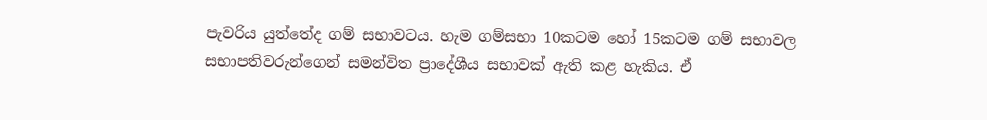පැවරිය යුත්තේද ගම් සභාවටය. හැම ගම්සභා 10කටම හෝ 15කටම ගම් සභාවල සභාපතිවරුන්ගෙන් සමන්විත ප්‍රාදේශීය සභාවක් ඇති කළ හැකිය. ඒ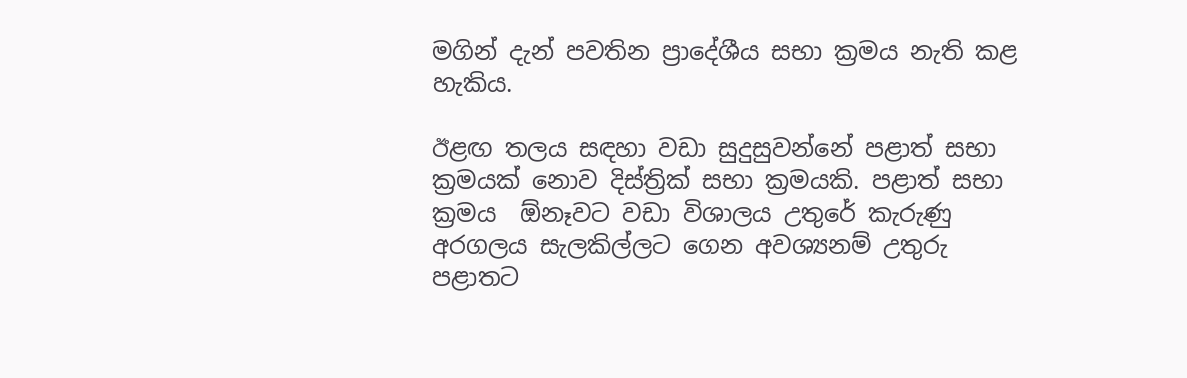මගින් දැන් පවතින ප්‍රාදේශීය සභා ක්‍රමය නැති කළ හැකිය.

ඊළඟ තලය සඳහා වඩා සුදුසුවන්නේ පළාත් සභා ක්‍රමයක් නොව දිස්ත්‍රික් සභා ක්‍රමයකි. පළාත් සභා ක්‍රමය  ඕනෑවට වඩා විශාලය උතුරේ කැරුණු අරගලය සැලකිල්ලට ගෙන අවශ්‍යනම් උතුරු පළාතට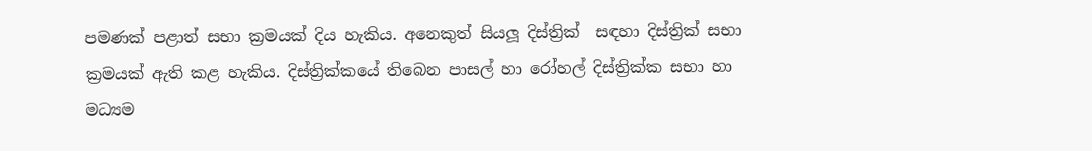පමණක් පළාත් සභා ක්‍රමයක් දිය හැකිය. අනෙකුත් සියලූ දිස්ත්‍රික්  සඳහා දිස්ත්‍රික් සභා ක්‍රමයක් ඇති කළ හැකිය. දිස්ත්‍රික්කයේ තිබෙන පාසල් හා රෝහල් දිස්ත්‍රික්ක සභා හා මධ්‍යම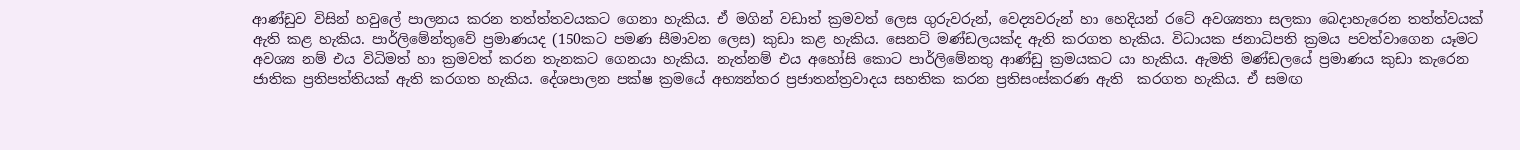ආණ්ඩුව විසින් හවුලේ පාලනය කරන තත්ත්තවයකට ගෙනා හැකිය. ඒ මගින් වඩාත් ක්‍රමවත් ලෙස ගුරුවරුන්, වෙද්‍යවරුන් හා හෙදියන් රටේ අවශ්‍යතා සලකා බෙදාහැරෙන තත්ත්වයක් ඇති කළ හැකිය. පාර්ලිමේන්තුවේ ප්‍රමාණයද (150කට පමණ සීමාවන ලෙස) කුඩා කළ හැකිය. සෙනට් මණ්ඩලයක්ද ඇති කරගත හැකිය. විධායක ජනාධිපති ක්‍රමය පවත්වාගෙන යෑමට අවශ්‍ය නම් එය විධිමත් හා ක්‍රමවත් කරන තැනකට ගෙනයා හැකිය. නැත්නම් එය අහෝසි කොට පාර්ලිමේනතු ආණ්ඩු ක්‍රමයකට යා හැකිය. ඇමති මණ්ඩලයේ ප්‍රමාණය කුඩා කැරෙන ජාතික ප්‍රතිපත්තියක් ඇති කරගත හැකිය. දේශපාලන පක්ෂ ක්‍රමයේ අභ්‍යන්තර ප්‍රජාතන්ත්‍රවාදය සහතික කරන ප්‍රතිසංස්කරණ ඇති  කරගත හැකිය. ඒ සමඟ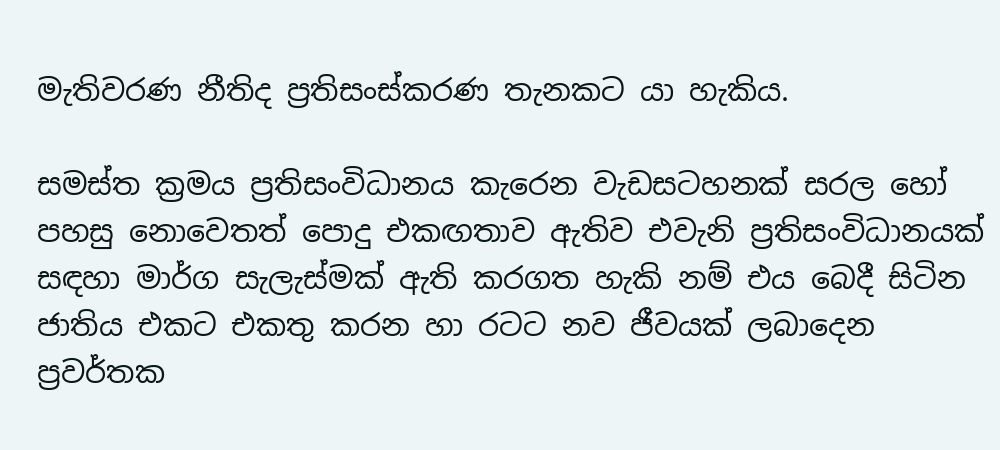මැතිවරණ නීතිද ප්‍රතිසංස්කරණ තැනකට යා හැකිය.

සමස්ත ක්‍රමය ප්‍රතිසංවිධානය කැරෙන වැඩසටහනක් සරල හෝ පහසු නොවෙතත් පොදු එකඟතාව ඇතිව එවැනි ප්‍රතිසංවිධානයක් සඳහා මාර්ග සැලැස්මක් ඇති කරගත හැකි නම් එය බෙදී සිටින ජාතිය එකට එකතු කරන හා රටට නව ජීවයක් ලබාදෙන ප්‍රවර්තක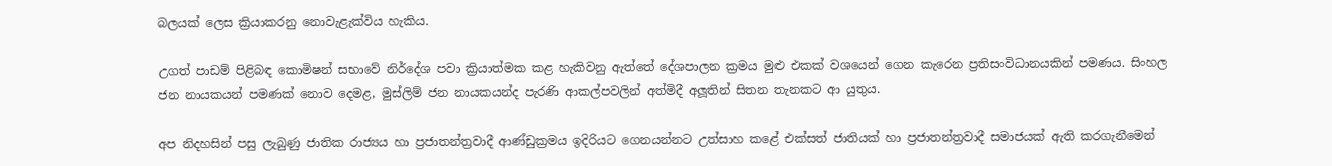බලයක් ලෙස ක්‍රියාකරනු නොවැළැක්විය හැකිය.

උගත් පාඩම් පිළිබඳ කොමිෂන් සභාවේ නිර්දේශ පවා ක්‍රියාත්මක කළ හැකිවනු ඇත්තේ දේශපාලන ක්‍රමය මුළු එකක් වශයෙන් ගෙන කැරෙන ප්‍රතිසංවිධානයකින් පමණය. සිංහල ජන නායකයන් පමණක් නොව දෙමළ, මුස්ලිම් ජන නායකයන්ද පැරණි ආකල්පවලින් අත්මිදී අලූතින් සිතන තැනකට ආ යුතුය.

අප නිදහසින් පසු ලැබුණු ජාතික රාජ්‍යය හා ප්‍රජාතන්ත්‍රවාදී ආණ්ඩුක්‍රමය ඉදිරියට ගෙනයන්නට උත්සාහ කළේ එක්සත් ජාතියක් හා ප්‍රජාතන්ත්‍රවාදී සමාජයක් ඇති කරගැනීමෙන්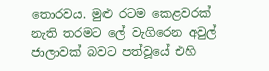තොරවය. මුළු රටම කෙළවරක් නැති තරමට ලේ වැගිරෙන අවුල් ජාලාවක් බවට පත්වූයේ එහි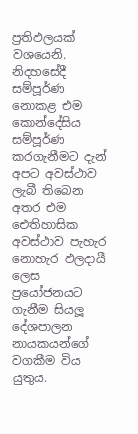ප්‍රතිඵලයක් වශයෙනි. නිදහසේදී සම්පූර්ණ නොකළ එම කොන්දේසිය සම්පූර්ණ කරගැනීමට දැන් අපට අවස්ථාව ලැබී තිබෙන අතර එම ඓතිහාසික අවස්ථාව පැහැර නොහැර ඵලදායී ලෙස ප්‍රයෝජනයට ගැනීම සියලූ දේශපාලන නායකයන්ගේ වගකීම විය යුතුය.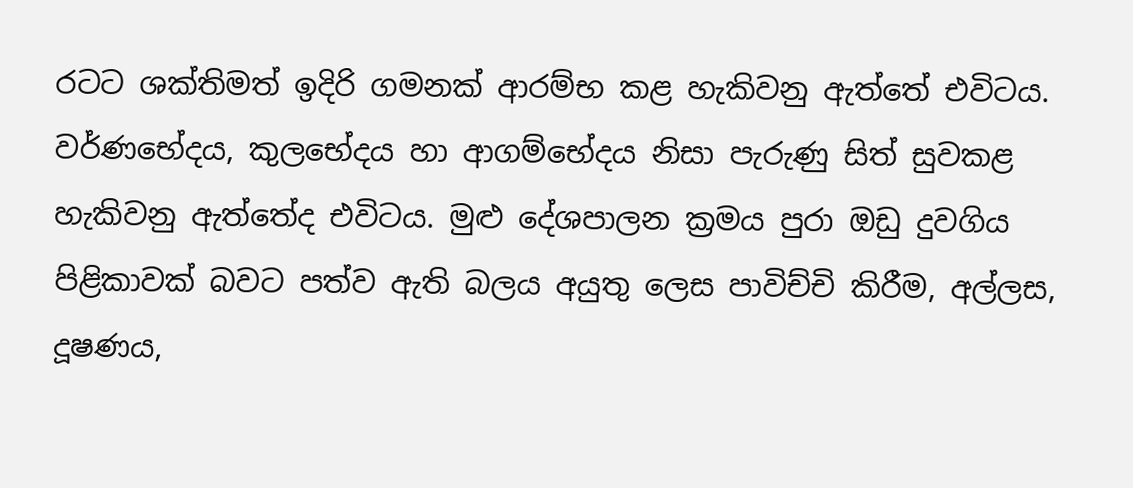රටට ශක්තිමත් ඉදිරි ගමනක් ආරම්භ කළ හැකිවනු ඇත්තේ එවිටය. වර්ණභේදය, කුලභේදය හා ආගම්භේදය නිසා පැරුණු සිත් සුවකළ හැකිවනු ඇත්තේද එවිටය. මුළු දේශපාලන ක්‍රමය පුරා ඔඩු දුවගිය පිළිකාවක් බවට පත්ව ඇති බලය අයුතු ලෙස පාවිච්චි කිරීම, අල්ලස, දූෂණය,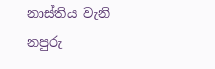නාස්තිය වැනි නපුරු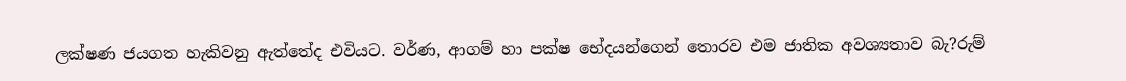ලක්ෂණ ජයගත හැකිවනු ඇත්තේද එවියට. වර්ණ, ආගම් හා පක්ෂ භේදයන්ගෙන් තොරව එම ජාතික අවශ්‍යතාව බැ?රුම්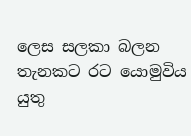ලෙස සලකා බලන තැනකට රට යොමුවිය යුතු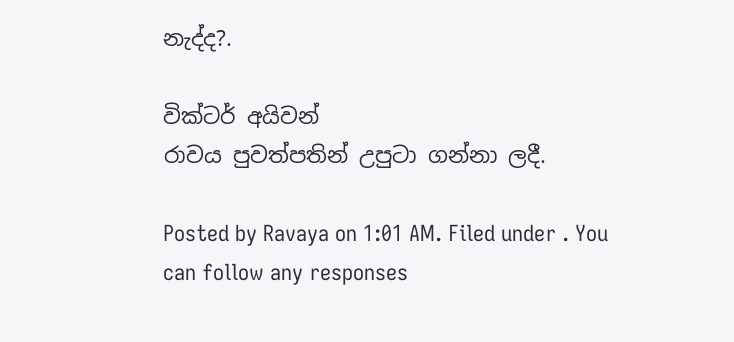නැද්ද?.

වික්ටර් අයිවන්
රාවය පුවත්පතින් උපුටා ගන්නා ලදී.

Posted by Ravaya on 1:01 AM. Filed under . You can follow any responses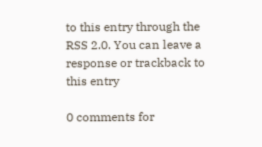to this entry through the RSS 2.0. You can leave a response or trackback to this entry

0 comments for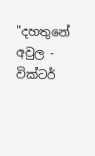"දහතුනේ අවුල - වික්ටර්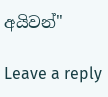අයිවන්"

Leave a reply